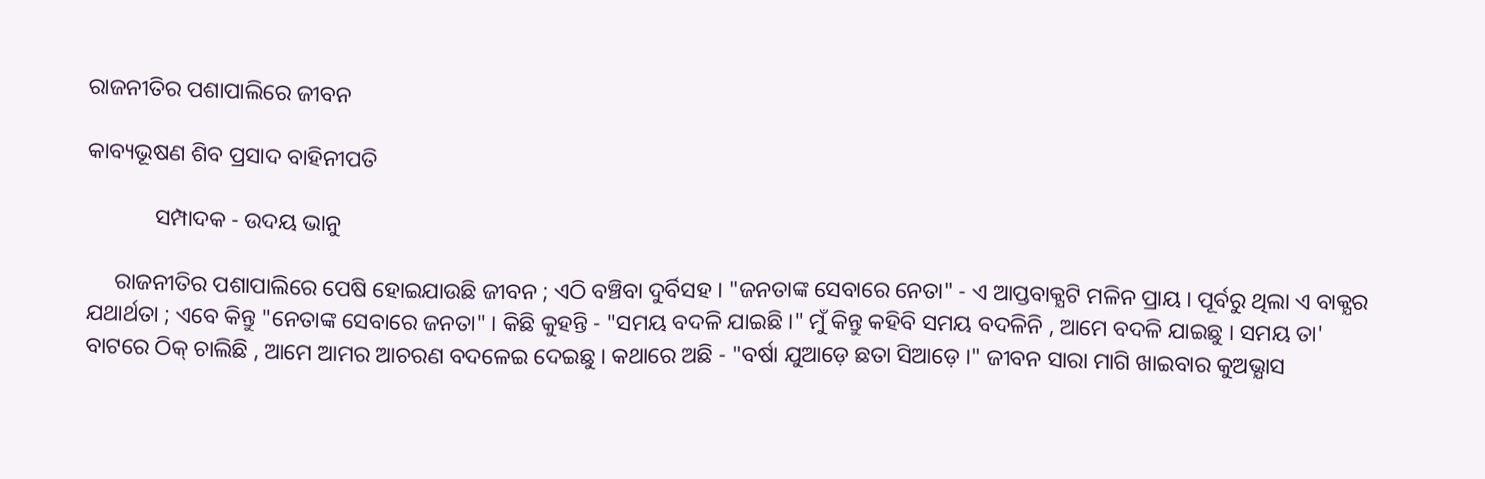ରାଜନୀତିର ପଶାପାଲିରେ ଜୀବନ

କାବ୍ୟଭୂଷଣ ଶିବ ପ୍ରସାଦ ବାହିନୀପତି

            ସମ୍ପାଦକ - ଉଦୟ ଭାନୁ

     ରାଜନୀତିର ପଶାପାଲିରେ ପେଷି ହୋଇଯାଉଛି ଜୀବନ ; ଏଠି ବଞ୍ଚିବା ଦୁର୍ବିସହ । "ଜନତାଙ୍କ ସେବାରେ ନେତା" - ଏ ଆପ୍ତବାକ୍ଯଟି ମଳିନ ପ୍ରାୟ । ପୂର୍ବରୁ ଥିଲା ଏ ବାକ୍ଯର ଯଥାର୍ଥତା ; ଏବେ କିନ୍ତୁ "ନେତାଙ୍କ ସେବାରେ ଜନତା" । କିଛି କୁହନ୍ତି - "ସମୟ ବଦଳି ଯାଇଛି ।" ମୁଁ କିନ୍ତୁ କହିବି ସମୟ ବଦଳିନି , ଆମେ ବଦଳି ଯାଇଛୁ । ସମୟ ତା' ବାଟରେ ଠିକ୍‌ ଚାଲିଛି , ଆମେ ଆମର ଆଚରଣ ବଦଳେଇ ଦେଇଛୁ । କଥାରେ ଅଛି - "ବର୍ଷା ଯୁଆଡ଼େ ଛତା ସିଆଡ଼େ ।" ଜୀବନ ସାରା ମାଗି ଖାଇବାର କୁଅଭ୍ଯାସ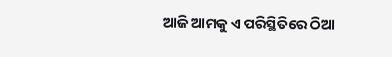ଆଜି ଆମକୁ ଏ ପରିସ୍ଥିତିରେ ଠିଆ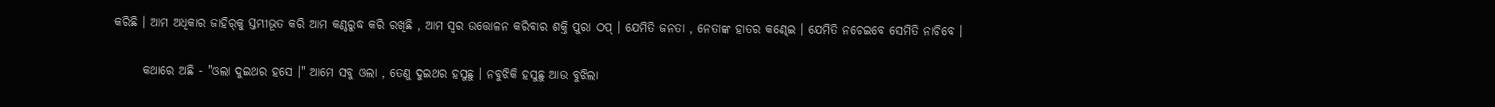କରିଛି । ଆମ ଅଧିକାର ଜାହିର୍‌କୁ ସ୍ତମ୍ଭୀଭୂତ କରି ଆମ କଣ୍ଠରୁଦ୍ଧ କରି ରଖିଛି , ଆମ ସ୍ବର ଉତ୍ତୋଳନ କରିବାର ଶକ୍ତି ପୁରା ଠପ୍‌ । ଯେମିତି ଜନତା , ନେତାଙ୍କ ହାତର କଣ୍ଢେଇ । ଯେମିତି ନଚେଇବେ ସେମିତି ନାଚିବେ ।

      କଥାରେ ଅଛି - "ଓଲା ଦୁଇଥର ହସେ ।" ଆମେ ସବୁ ଓଲା , ତେଣୁ ଦୁଇଥର ହସୁଛୁ । ନବୁଝିକି ହସୁଛୁ ଆଉ ବୁଝିଲା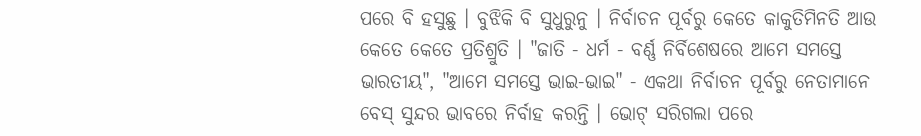ପରେ ବି ହସୁଛୁ । ବୁଝିକି ବି ସୁଧୁରୁନୁ । ନିର୍ବାଚନ ପୂର୍ବରୁ କେତେ କାକୁତିମିନତି ଆଉ କେତେ କେତେ ପ୍ରତିଶ୍ରୁତି । "ଜାତି - ଧର୍ମ - ବର୍ଣ୍ଣ ନିର୍ବିଶେଷରେ ଆମେ ସମସ୍ତେ ଭାରତୀୟ", "ଆମେ ସମସ୍ତେ ଭାଇ-ଭାଇ" - ଏକଥା ନିର୍ବାଚନ ପୂର୍ବରୁ ନେତାମାନେ ବେସ୍‌ ସୁନ୍ଦର ଭାବରେ ନିର୍ବାହ କରନ୍ତି । ଭୋଟ୍‌ ସରିଗଲା ପରେ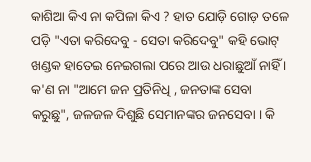କାଶିଆ କିଏ ନା କପିଳା କିଏ ? ହାତ ଯୋଡ଼ି ଗୋଡ଼ ତଳେ ପଡ଼ି "ଏତା କରିଦେବୁ - ସେତା କରିଦେବୁ" କହି ଭୋଟ୍‌ ଖଣ୍ଡକ ହାତେଇ ନେଇଗଲା ପରେ ଆଉ ଧରାଛୁଆଁ ନାହିଁ । କ'ଣ ନା "ଆମେ ଜନ ପ୍ରତିନିଧି , ଜନତାଙ୍କ ସେବା କରୁଛୁ", ଜଳଜଳ ଦିଶୁଛି ସେମାନଙ୍କର ଜନସେବା । କି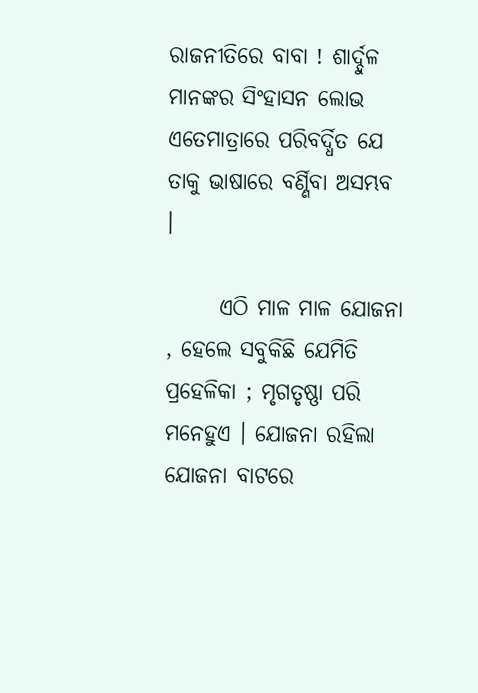ରାଜନୀତିରେ ବାବା ! ଶାର୍ଦ୍ଦୁଳ ମାନଙ୍କର ସିଂହାସନ ଲୋଭ ଏତେମାତ୍ରାରେ ପରିବର୍ଦ୍ଧିତ ଯେ ତାକୁ ଭାଷାରେ ବର୍ଣ୍ଣିବା ଅସମ୍ଭବ  ।

      ଏଠି ମାଳ ମାଳ ଯୋଜନା , ହେଲେ ସବୁକିଛି ଯେମିତି ପ୍ରହେଳିକା ; ମୃଗତୃଷ୍ଣା ପରି ମନେହୁଏ । ଯୋଜନା ରହିଲା ଯୋଜନା ବାଟରେ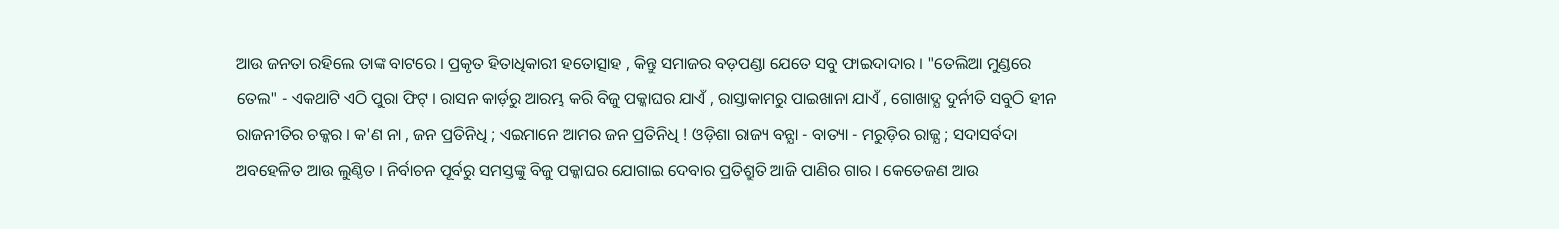ଆଉ ଜନତା ରହିଲେ ତାଙ୍କ ବାଟରେ । ପ୍ରକୃତ ହିତାଧିକାରୀ ହତୋତ୍ସାହ , କିନ୍ତୁ ସମାଜର ବଡ଼ପଣ୍ଡା ଯେତେ ସବୁ ଫାଇଦାଦାର । "ତେଲିଆ ମୁଣ୍ଡରେ ତେଲ" - ଏକଥାଟି ଏଠି ପୁରା ଫିଟ୍‌ । ରାସନ କାର୍ଡ଼ରୁ ଆରମ୍ଭ କରି ବିଜୁ ପକ୍କାଘର ଯାଏଁ , ରାସ୍ତାକାମରୁ ପାଇଖାନା ଯାଏଁ , ଗୋଖାଦ୍ଯ ଦୁର୍ନୀତି ସବୁଠି ହୀନ ରାଜନୀତିର ଚକ୍କର । କ'ଣ ନା , ଜନ ପ୍ରତିନିଧି ; ଏଇମାନେ ଆମର ଜନ ପ୍ରତିନିଧି ! ଓଡ଼ିଶା ରାଜ୍ୟ ବନ୍ଯା - ବାତ୍ୟା - ମରୁଡ଼ିର ରାଜ୍ଯ ; ସଦାସର୍ବଦା ଅବହେଳିତ ଆଉ ଲୁଣ୍ଠିତ । ନିର୍ବାଚନ ପୂର୍ବରୁ ସମସ୍ତଙ୍କୁ ବିଜୁ ପକ୍କାଘର ଯୋଗାଇ ଦେବାର ପ୍ରତିଶ୍ରୁତି ଆଜି ପାଣିର ଗାର । କେତେଜଣ ଆଉ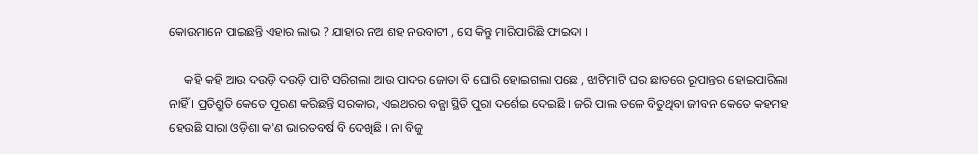କୋଉମାନେ ପାଇଛନ୍ତି ଏହାର ଲାଭ ? ଯାହାର ନଅ ଶହ ନଉବାଟୀ , ସେ କିନ୍ତୁ ମାରିପାରିଛି ଫାଇଦା ।

     କହି କହି ଆଉ ଦଉଡ଼ି ଦଉଡ଼ି ପାଟି ସରିଗଲା ଆଉ ପାଦର ଜୋତା ବି ଘୋରି ହୋଇଗଲା ପଛେ , ଝାଟିମାଟି ଘର ଛାତରେ ରୂପାନ୍ତର ହୋଇପାରିଲା ନାହିଁ । ପ୍ରତିଶ୍ରୁତି କେତେ ପୂରଣ କରିଛନ୍ତି ସରକାର, ଏଇଥରର ବନ୍ଯା ସ୍ଥିତି ପୁରା ଦର୍ଶେଇ ଦେଇଛି । ଜରି ପାଲ ତଳେ ବିତୁଥିବା ଜୀବନ କେତେ କହମହ ହେଉଛି ସାରା ଓଡ଼ିଶା କ'ଣ ଭାରତବର୍ଷ ବି ଦେଖିଛି । ନା ବିଜୁ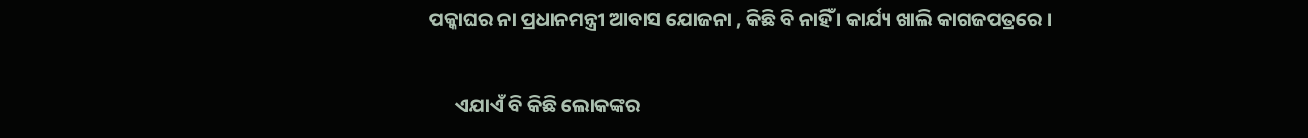ପକ୍କାଘର ନା ପ୍ରଧାନମନ୍ତ୍ରୀ ଆବାସ ଯୋଜନା , କିଛି ବି ନାହିଁ । କାର୍ଯ୍ୟ ଖାଲି କାଗଜପତ୍ରରେ ।

      ଏଯାଏଁ ବି କିଛି ଲୋକଙ୍କର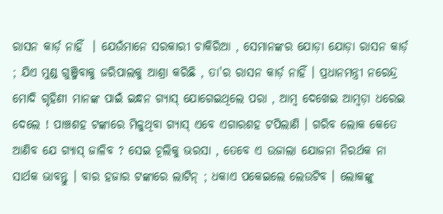ରାସନ କାର୍ଡ଼ ନାହିଁ  । ଯେଉଁମାନେ ସରକାରୀ ଚାକିରିଆ , ସେମାନଙ୍କର ଯୋଡ଼ା ଯୋଡ଼ା ରାସନ କାର୍ଡ଼ ; ଯିଏ ମୁଣ୍ଡ ଗୁଞ୍ଜିବାକୁ ଜରିପାଲକୁ ଆଶ୍ରା କରିଛି , ତା'ର ରାସନ କାର୍ଡ଼ ନାହିଁ । ପ୍ରଧାନମନ୍ତ୍ରୀ ନରେନ୍ଦ୍ର ମୋଦି ଗୃହିଣୀ ମାନଙ୍କ ପାଇଁ ଇନ୍ଧନ ଗ୍ଯାସ୍‌ ଯୋଗେଇଥିଲେ ପରା , ଆମ୍ବ ଦେଖେଇ ଆମ୍ବଡ଼ା ଧରେଇ ଦେଲେ ! ପାଞ୍ଚଶହ ଟଙ୍କାରେ ମିଳୁଥିବା ଗ୍ଯାସ୍‌ ଏବେ ଏଗାରଶହ ଟପିଲାଣି । ଗରିବ ଲୋକ କେତେ ଆଣିବ ଯେ ଗ୍ଯାସ୍‌ ଜାଳିବ ? ସେଇ ଚୂଲିକୁ ଭରସା , ତେବେ ଏ ଉଜାଲା ଯୋଜନା ନିରର୍ଥକ ନା ସାର୍ଥକ ଭାବନ୍ତୁ । ବାର ହଜାର ଟଙ୍କାରେ ଲାଟିନ୍‌ ; ଧକାଏ ପକେଇଲେ ଲେଉଟିବ । ଲୋକଙ୍କୁ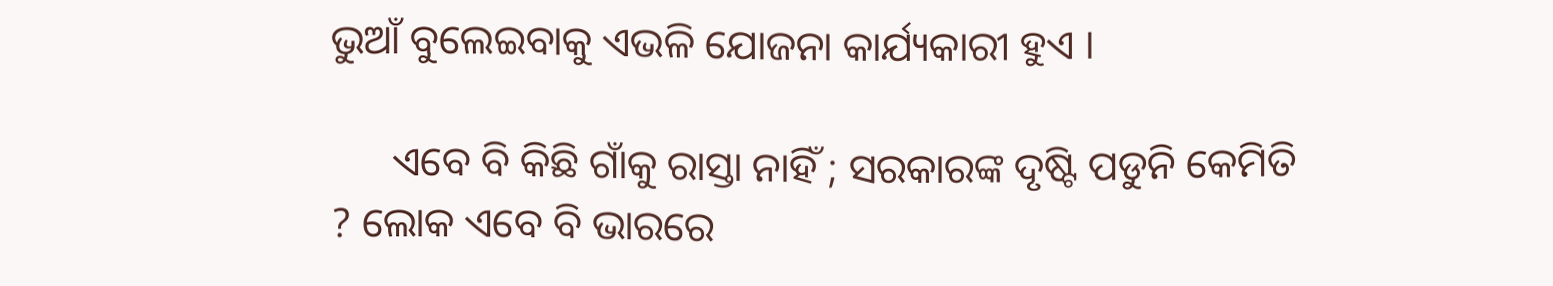ଭୁଆଁ ବୁଲେଇବାକୁ ଏଭଳି ଯୋଜନା କାର୍ଯ୍ୟକାରୀ ହୁଏ ।

      ଏବେ ବି କିଛି ଗାଁକୁ ରାସ୍ତା ନାହିଁ ; ସରକାରଙ୍କ ଦୃଷ୍ଟି ପଡୁନି କେମିତି ? ଲୋକ ଏବେ ବି ଭାରରେ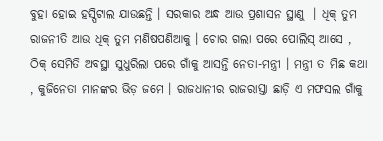ବୁହା ହୋଇ ହସ୍ପିଟାଲ ଯାଉଛନ୍ତି । ସରକାର ଅନ୍ଧ ଆଉ ପ୍ରଶାସନ ସ୍ଥାଣୁ  । ଧିକ୍‌ ତୁମ ରାଜନୀତି ଆଉ ଧିକ୍‌ ତୁମ ମଣିଷପଣିଆକୁ । ଚୋର ଗଲା ପରେ ପୋଲିସ୍ ଆସେ , ଠିକ୍‌ ସେମିତି ଅବସ୍ଥା ସୁଧୁରିଲା ପରେ ଗାଁକୁ ଆସନ୍ତି ନେତା-ମନ୍ତ୍ରୀ । ମନ୍ତ୍ରୀ ତ ମିଛ କଥା , କୁଜିନେତା ମାନଙ୍କର ଭିଡ଼ ଜମେ । ରାଜଧାନୀର ରାଜରାସ୍ତା ଛାଡ଼ି ଏ ମଫସଲ ଗାଁକୁ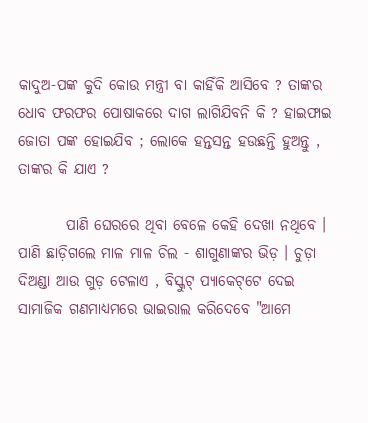କାଦୁଅ-ପଙ୍କ କୁଦି କୋଉ ମନ୍ତ୍ରୀ ବା କାହିଁକି ଆସିବେ ? ତାଙ୍କର ଧୋବ ଫରଫର ପୋଷାକରେ ଦାଗ ଲାଗିଯିବନି କି ? ହାଇଫାଇ ଜୋତା ପଙ୍କ ହୋଇଯିବ ; ଲୋକେ ହନ୍ତସନ୍ତ ହଉଛନ୍ତି ହୁଅନ୍ତୁ , ତାଙ୍କର କି ଯାଏ ?

        ପାଣି ଘେରରେ ଥିବା ବେଳେ କେହି ଦେଖା ନଥିବେ । ପାଣି ଛାଡ଼ିଗଲେ ମାଳ ମାଳ ଚିଲ - ଶାଗୁଣାଙ୍କର ଭିଡ଼ । ଚୁଡ଼ା ଦିଅଣ୍ଡା ଆଉ ଗୁଡ଼ ଟେଳାଏ , ବିସ୍କୁଟ୍‌ ପ୍ଯାକେଟ୍‌ଟେ ଦେଇ ସାମାଜିକ ଗଣମାଧ୍ୟମରେ ଭାଇରାଲ କରିଦେବେ "ଆମେ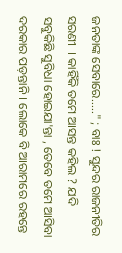ଜନତାଙ୍କ ସେବାରେ....." ; ବାଃ ! ସୁନ୍ଦର ରାଜନୀତିର ସରଣୀ  । କାହିଁକି ତମେ ଆସନ୍ତ କହିଲ ? ଯଦି ସବୁକିଛି ସୁବିଧା ହୋଇଯା'ନ୍ତା , ତେବେ ତମେ ଆସିବା ଦରକାର ପଡ଼ନ୍ତାନି । ଲୋକେ ବି ଆରାମରେ ରହନ୍ତେ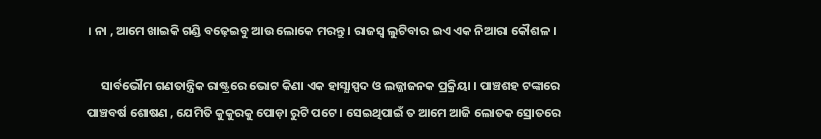। ନା , ଆମେ ଖାଇକି ଗଣ୍ଡି ବଢ଼େଇବୁ ଆଉ ଲୋକେ ମରନ୍ତୁ । ରାଜସ୍ୱ ଲୁଟିବାର ଇଏ ଏକ ନିଆରା କୌଶଳ ।

     ସାର୍ବଭୌମ ଗଣତାନ୍ତ୍ରିକ ରାଷ୍ଟ୍ରରେ ଭୋଟ କିଣା ଏକ ହାସ୍ଯାସ୍ପଦ ଓ ଲଜ୍ଜାଜନକ ପ୍ରକ୍ରିୟା । ପାଞ୍ଚଶହ ଟଙ୍କାରେ ପାଞ୍ଚବର୍ଷ ଶୋଷଣ , ଯେମିତି କୁକୁରକୁ ପୋଡ଼ା ରୁଟି ପଟେ । ସେଇଥିପାଇଁ ତ ଆମେ ଆଜି ଲୋତକ ସ୍ରୋତରେ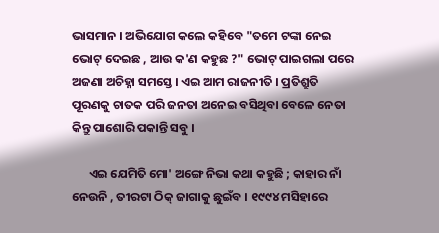ଭାସମାନ । ଅଭିଯୋଗ କଲେ କହିବେ "ତମେ ଟଙ୍କା ନେଇ ଭୋଟ୍‌ ଦେଇଛ , ଆଉ କ'ଣ କହୁଛ ?" ଭୋଟ୍‌ ପାଇଗଲା ପରେ ଅଜଣା ଅଚିହ୍ନା ସମସ୍ତେ । ଏଇ ଆମ ରାଜନୀତି । ପ୍ରତିଶ୍ରୁତି ପୂରଣକୁ ଚାତକ ପରି ଜନତା ଅନେଇ ବସିଥିବା ବେଳେ ନେତା କିନ୍ତୁ ପାଶୋରି ପକାନ୍ତି ସବୁ ।

      ଏଇ ଯେମିତି ମୋ' ଅଙ୍ଗେ ନିଭା କଥା କହୁଛି ; କାହାର ନାଁ ନେଉନି , ତୀରଟା ଠିକ୍ ଜାଗାକୁ ଛୁଇଁବ । ୧୯୯୪ ମସିହାରେ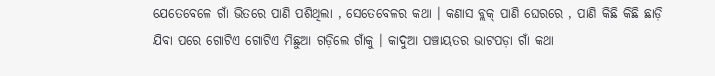ଯେତେବେଳେ ଗାଁ ଭିତରେ ପାଣି ପଶିଥିଲା , ସେତେବେଳର କଥା । କଣାସ ବ୍ଲକ୍‌ ପାଣି ଘେରରେ , ପାଣି କିଛି କିଛି ଛାଡ଼ି ଯିବା ପରେ ଗୋଟିଏ ଗୋଟିଏ ମିଛୁଆ ଗଡ଼ିଲେ ଗାଁକୁ । କାଦୁଆ ପଞ୍ଚାୟତର ଭାଟପଡ଼ା ଗାଁ କଥା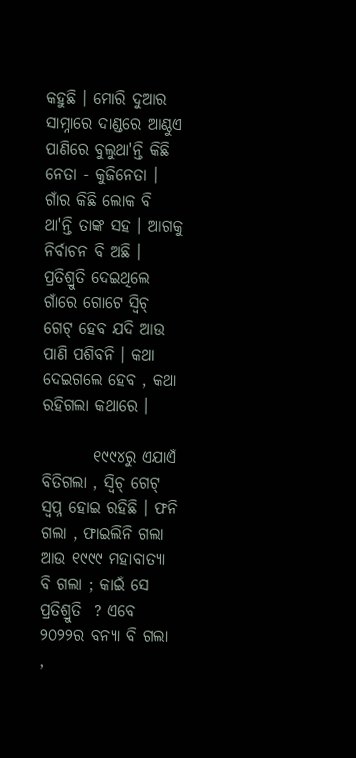କହୁଛି । ମୋରି ଦୁଆର ସାମ୍ନାରେ ଦାଣ୍ଡରେ ଆଣ୍ଠୁଏ ପାଣିରେ ବୁଲୁଥା'ନ୍ତି କିଛି ନେତା - କୁଜିନେତା । ଗାଁର କିଛି ଲୋକ ବି ଥା'ନ୍ତି ତାଙ୍କ ସହ । ଆଗକୁ ନିର୍ବାଚନ ବି ଅଛି । ପ୍ରତିଶ୍ରୁତି ଦେଇଥିଲେ ଗାଁରେ ଗୋଟେ ସ୍ବିଚ୍‌ ଗେଟ୍‌ ହେବ ଯଦି ଆଉ ପାଣି ପଶିବନି । କଥା ଦେଇଗଲେ ହେବ , କଥା ରହିଗଲା କଥାରେ ।

        ୧୯୯୪ରୁ ଏଯାଏଁ ବିତିଗଲା , ସ୍ବିଚ୍‌ ଗେଟ୍‌ ସ୍ବପ୍ନ ହୋଇ ରହିଛି । ଫନି ଗଲା , ଫାଇଲିନି ଗଲା ଆଉ ୧୯୯୯ ମହାବାତ୍ୟା ବି ଗଲା ; କାଇଁ ସେ ପ୍ରତିଶ୍ରୁତି  ? ଏବେ ୨୦୨୨ର ବନ୍ଯା ବି ଗଲା ,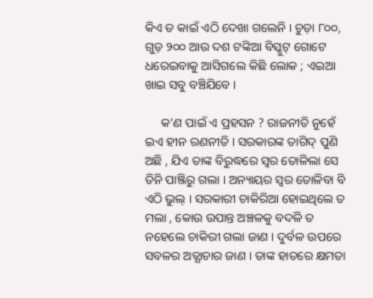କିଏ ତ କାଇଁ ଏଠି ଦେଖା ଗଲେନି । ଚୁଡ଼ା ୮୦୦, ଗୁଡ଼ ୨୦୦ ଆଉ ଦଶ ଟଙ୍କିଆ ବିସ୍କୁଟ୍‌ ଗୋଟେ ଧରେଇବାକୁ ଆସିଗଲେ କିଛି ଲୋକ ; ଏଇଆ ଖାଇ ସବୁ ବଞ୍ଚିଯିବେ ।

     କ'ଣ ପାଇଁ ଏ ପ୍ରହସନ ? ରାଜନୀତି ନୁହେଁ ଇଏ ହୀନ ରଣନୀତି । ସରକାରଙ୍କ ତାଗିଦ୍‌ ପୁଣି ଅଛି , ଯିଏ ତାଙ୍କ ବିରୁଦ୍ଧରେ ସ୍ବର ତୋଳିଲା ସେ ତିନି ପାଞ୍ଜିରୁ ଗଲା । ଅନ୍ୟାୟର ସ୍ବର ତୋଳିବା ବି ଏଠି ଭୁଲ୍‌ । ସରକାରୀ ଚାକିରିଆ ହୋଇଥିଲେ ତ ମଲା , କୋଉ ଉପାନ୍ତ ଅଞ୍ଚଳକୁ ବଦଳି ତ ନହେଲେ ଚାକିରୀ ଗଲା ଜାଣ । ଦୁର୍ବଳ ଉପରେ ସବଳର ଅତ୍ଯାଚାର ଜାଣ । ତାଙ୍କ ହାତରେ କ୍ଷମତା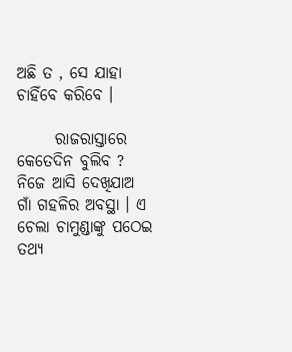ଅଛି ତ , ସେ ଯାହା ଚାହିଁବେ କରିବେ ।

      ରାଜରାସ୍ତାରେ କେତେଦିନ ବୁଲିବ ? ନିଜେ ଆସି ଦେଖିଯାଅ ଗାଁ ଗହଳିର ଅବସ୍ଥା । ଏ ଚେଲା ଚାମୁଣ୍ଡାଙ୍କୁ ପଠେଇ ତଥ୍ଯ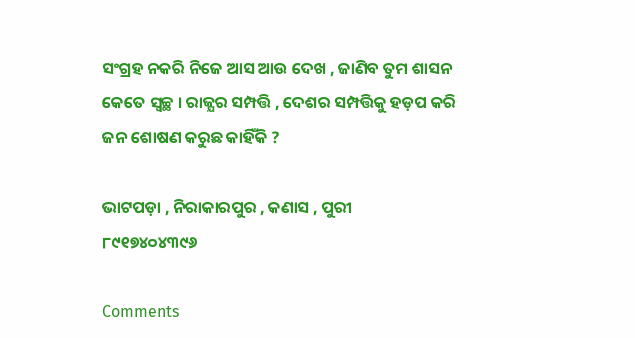ସଂଗ୍ରହ ନକରି ନିଜେ ଆସ ଆଉ ଦେଖ , ଜାଣିବ ତୁମ ଶାସନ କେତେ ସ୍ବଚ୍ଛ । ରାଜ୍ଯର ସମ୍ପତ୍ତି , ଦେଶର ସମ୍ପତ୍ତିକୁ ହଡ଼ପ କରି ଜନ ଶୋଷଣ କରୁଛ କାହିଁକି ?

ଭାଟପଡ଼ା , ନିରାକାରପୁର , କଣାସ , ପୁରୀ
୮୯୧୭୪୦୪୩୯୬

Comments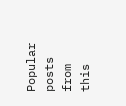Popular posts from this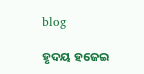blog

ହୃଦୟ ହଜେଇ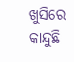ଖୁସିରେ କାନ୍ଦୁଛି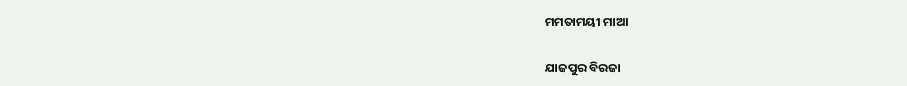ମମତାମୟୀ ମାଆ

ଯାଜପୁର ବିରଜା